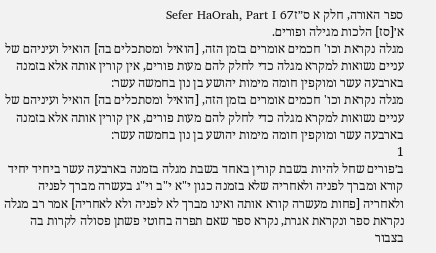ספר האורה, חלק א ס״זSefer HaOrah, Part I 67
א׳[סז] הלכות מגילה ופורים.
מגלה נקראת וכו' חכמים אומרים בזמן הזה, [הואיל ומסתכלים בה] הואיל ועיניהם של עניים נשואות למקרא מגלה כדי לחלק להם מעות פורים, אין קורין אותה אלא בזמנה בארבעה עשר ומוקפין חומה מימות יהושע בן נון בחמשה עשר:
מגלה נקראת וכו' חכמים אומרים בזמן הזה, [הואיל ומסתכלים בה] הואיל ועיניהם של עניים נשואות למקרא מגלה כדי לחלק להם מעות פורים, אין קורין אותה אלא בזמנה בארבעה עשר ומוקפין חומה מימות יהושע בן נון בחמשה עשר:
1
ב׳פורים שחל להיות בשבת קורין באחד בשבת מגלה בזמנה בארבעה עשר ביחיד יחיד קורא ומברך לפניה ולאחריה שלא בזמנה כגון י"א י"ב וי"ג בעשרה מברך לפניה ולאחריה [פחות מעשרה קורא אותה ואינו מברך לא לפניה ולא לאחריה] אמר רב מגלה נקראת ספר ונקראת אגרת, נקרא ספר שאם תפרה בחוטי פשתן פסולה לקרות בה בצבור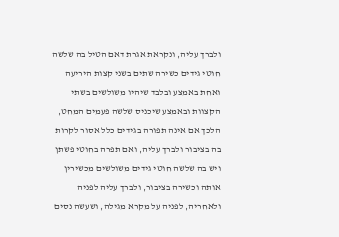ולברך עליה, ונקראת אגרת דאם הטיל בה שלשה חוטי גידים כשירה שתים בשני קצות היריעה ואחת באמצע ובלבד שיהיו משולשים בשתי הקצוות ובאמצע שיכניס שלשה פעמים המחט, הלכך אם אינה תפורה בגידים כלל אסור לקרות בה בציבור ולברך עליה, ואם תפרה בחוטי פשתן ויש בה שלשה חוטי גידים משולשים מכשירין אותה וכשירה בציבור, ולברך עליה לפניה ולאחריה, לפניה על מקרא מגילה, ושעשה נסים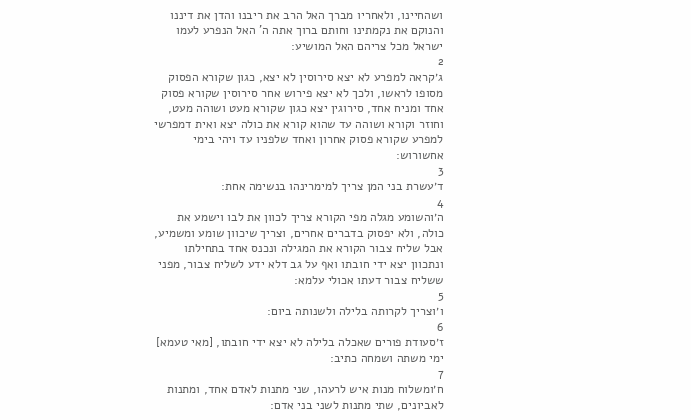ושהחיינו, ולאחריו מברך האל הרב את ריבנו והדן את דיננו והנוקם את נקמתינו וחותם ברוך אתה ה' האל הנפרע לעמו ישראל מכל צריהם האל המושיע:
2
ג׳קראה למפרע לא יצא סירוסין לא יצא, כגון שקורא הפסוק מסופו לראשו, ולכך לא יצא פירוש אחר סירוסין שקורא פסוק אחד ומניח אחד, סירוגין יצא כגון שקורא מעט ושוהה מעט, וחוזר וקורא ושוהה עד שהוא קורא את כולה יצא ואית דמפרשי למפרע שקורא פסוק אחרון ואחד שלפניו עד ויהי בימי אחשורוש:
3
ד׳עשרת בני המן צריך למימרינהו בנשימה אחת:
4
ה׳והשומע מגלה מפי הקורא צריך לכוון את לבו וישמע את כולה, ולא יפסוק בדברים אחרים, וצריך שיכוון שומע ומשמיע, אבל שליח צבור הקורא את המגילה ונכנס אחד בתחילתו ונתכוון יצא ידי חובתו ואף על גב דלא ידע לשליח צבור, מפני ששליח צבור דעתו אכולי עלמא:
5
ו׳וצריך לקרותה בלילה ולשנותה ביום:
6
ז׳סעודת פורים שאכלה בלילה לא יצא ידי חובתו, [מאי טעמא] ימי משתה ושמחה כתיב:
7
ח׳ומשלוח מנות איש לרעהו, שני מתנות לאדם אחד, ומתנות לאביונים, שתי מתנות לשני בני אדם: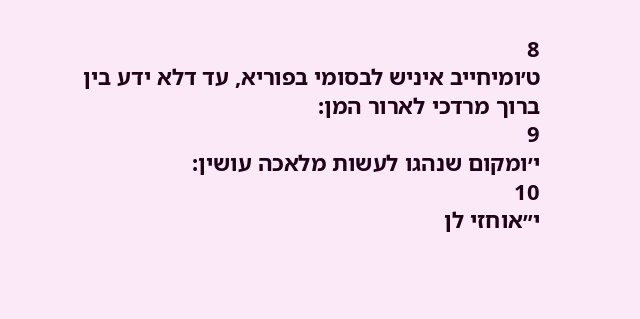8
ט׳ומיחייב איניש לבסומי בפוריא, עד דלא ידע בין ברוך מרדכי לארור המן:
9
י׳ומקום שנהגו לעשות מלאכה עושין:
10
י״אוחזי לן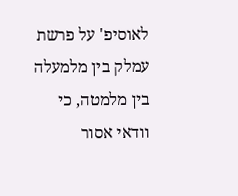לאוסיפ' על פרשת עמלק בין מלמעלה בין מלמטה, כי וודאי אסור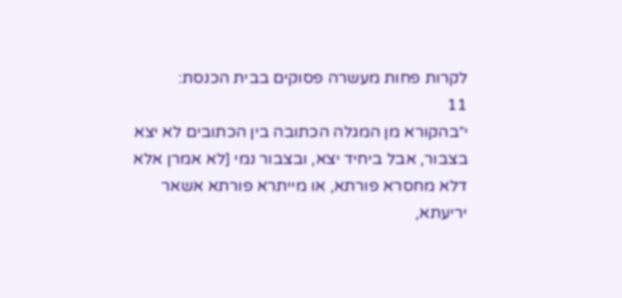לקרות פחות מעשרה פסוקים בבית הכנסת:
11
י״בהקורא מן המגלה הכתובה בין הכתובים לא יצא בצבור, אבל ביחיד יצא, ובצבור נמי [לא אמרן אלא דלא מחסרא פורתא, או מייתרא פורתא אשאר יריעתא,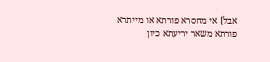אבל] אי מחסרא פורתא או מייתרא פורתא משאר יריעתא כיון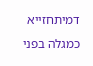דמיתחזייא כמגלה בפני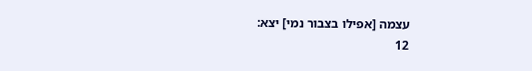עצמה [אפילו בצבור נמי] יצא:
12